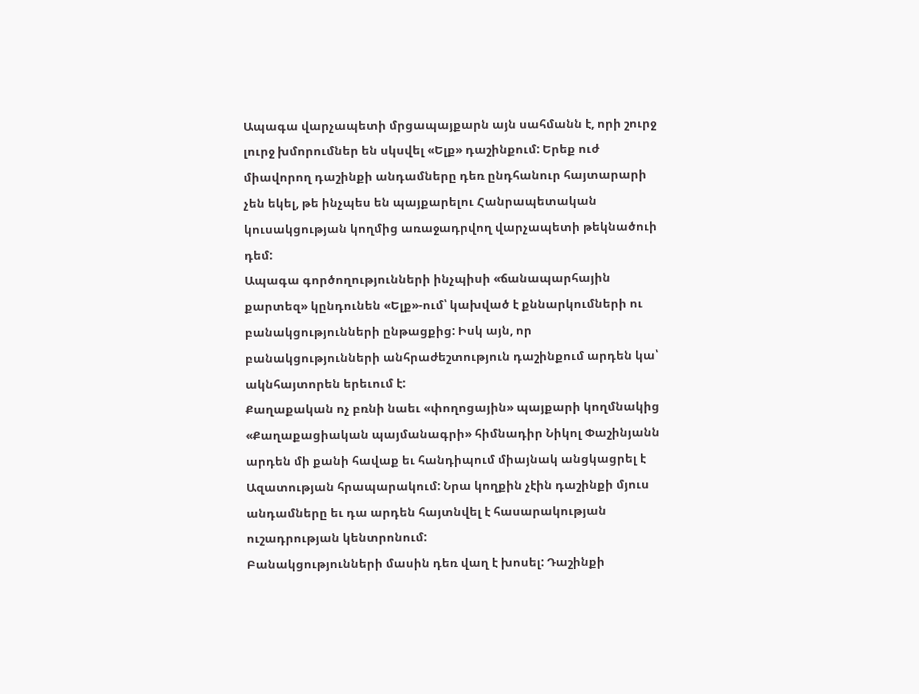Ապագա վարչապետի մրցապայքարն այն սահմանն է, որի շուրջ լուրջ խմորումներ են սկսվել «Ելք» դաշինքում: Երեք ուժ միավորող դաշինքի անդամները դեռ ընդհանուր հայտարարի չեն եկել, թե ինչպես են պայքարելու Հանրապետական կուսակցության կողմից առաջադրվող վարչապետի թեկնածուի դեմ:
Ապագա գործողությունների ինչպիսի «ճանապարհային քարտեզ» կընդունեն «Ելք»-ում՝ կախված է քննարկումների ու բանակցությունների ընթացքից: Իսկ այն, որ բանակցությունների անհրաժեշտություն դաշինքում արդեն կա՝ ակնհայտորեն երեւում է:
Քաղաքական ոչ բռնի նաեւ «փողոցային» պայքարի կողմնակից «Քաղաքացիական պայմանագրի» հիմնադիր Նիկոլ Փաշինյանն արդեն մի քանի հավաք եւ հանդիպում միայնակ անցկացրել է Ազատության հրապարակում: Նրա կողքին չէին դաշինքի մյուս անդամները եւ դա արդեն հայտնվել է հասարակության ուշադրության կենտրոնում:
Բանակցությունների մասին դեռ վաղ է խոսել: Դաշինքի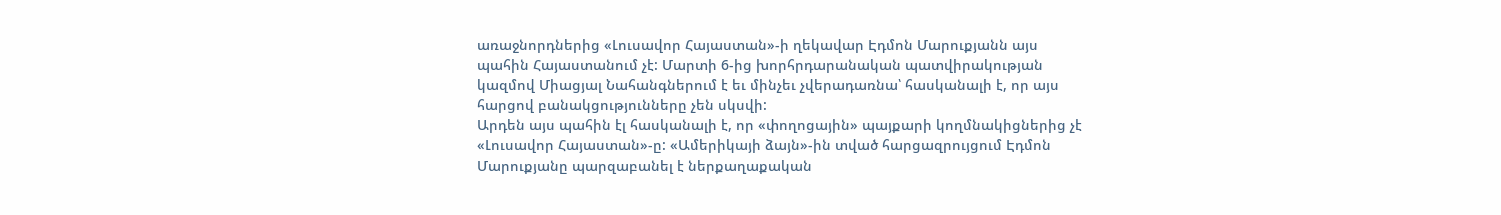առաջնորդներից «Լուսավոր Հայաստան»-ի ղեկավար Էդմոն Մարուքյանն այս պահին Հայաստանում չէ: Մարտի 6-ից խորհրդարանական պատվիրակության կազմով Միացյալ Նահանգներում է եւ մինչեւ չվերադառնա՝ հասկանալի է, որ այս հարցով բանակցությունները չեն սկսվի:
Արդեն այս պահին էլ հասկանալի է, որ «փողոցային» պայքարի կողմնակիցներից չէ «Լուսավոր Հայաստան»-ը: «Ամերիկայի ձայն»-ին տված հարցազրույցում Էդմոն Մարուքյանը պարզաբանել է ներքաղաքական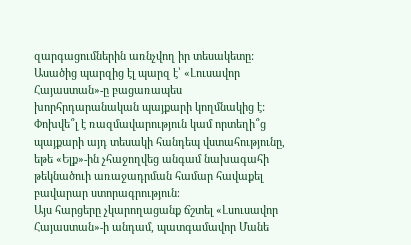զարգացումներին առնչվող իր տեսակետը:
Ասածից պարզից էլ պարզ է՝ «Լուսավոր Հայաստան»-ը բացառապես խորհրդարանական պայքարի կողմնակից է: Փոխվե՞լ է ռազմավարություն կամ որտեղի՞ց պայքարի այդ տեսակի հանդեպ վստահությունը, եթե «Ելք»-ին չհաջողվեց անգամ նախագահի թեկնածուի առաջադրման համար հավաքել բավարար ստորագրություն։
Այս հարցերը չկարողացանք ճշտել «Լսուսավոր Հայաստան»-ի անդամ, պատգամավոր Մանե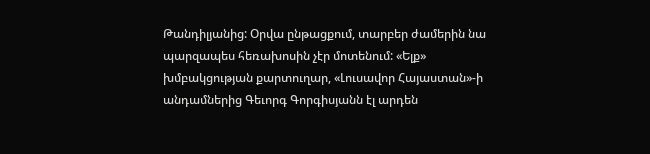Թանդիլյանից: Օրվա ընթացքում, տարբեր ժամերին նա պարզապես հեռախոսին չէր մոտենում: «Ելք» խմբակցության քարտուղար, «Լուսավոր Հայաստան»-ի անդամներից Գեւորգ Գորգիսյանն էլ արդեն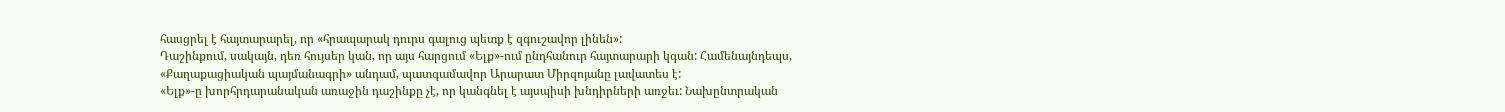հասցրել է հայտարարել, որ «հրապարակ դուրս գալուց պետք է զգուշավոր լինեն»:
Դաշինքում, սակայն, դեռ հույսեր կան, որ այս հարցում «Ելք»-ում ընդհանուր հայտարարի կգան: Համենայնդեպս, «Քաղաքացիական պայմանագրի» անդամ, պատգամավոր Արարատ Միրզոյանը լավատես է:
«Ելք»-ը խորհրդարանական առաջին դաշինքը չէ, որ կանգնել է այսպիսի խնդիրների առջեւ: Նախընտրական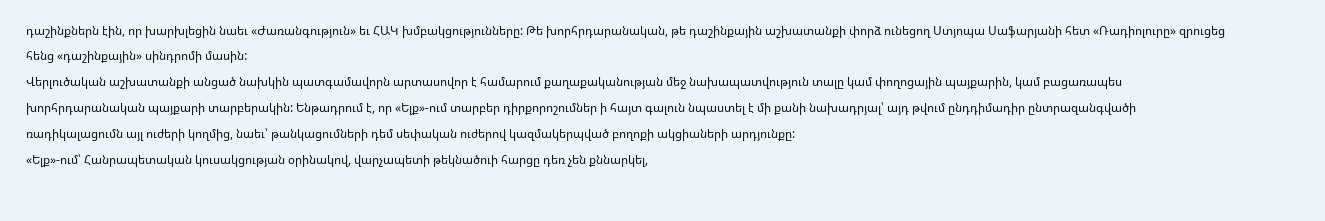դաշինքներն էին, որ խարխլեցին նաեւ «Ժառանգություն» եւ ՀԱԿ խմբակցությունները: Թե խորհրդարանական, թե դաշինքային աշխատանքի փորձ ունեցող Ստյոպա Սաֆարյանի հետ «Ռադիոլուրը» զրուցեց հենց «դաշինքային» սինդրոմի մասին:
Վերլուծական աշխատանքի անցած նախկին պատգամավորն արտասովոր է համարում քաղաքականության մեջ նախապատվություն տալը կամ փողոցային պայքարին, կամ բացառապես խորհրդարանական պայքարի տարբերակին: Ենթադրում է, որ «Ելք»-ում տարբեր դիրքորոշումներ ի հայտ գալուն նպաստել է մի քանի նախադրյալ՝ այդ թվում ընդդիմադիր ընտրազանգվածի ռադիկալացումն այլ ուժերի կողմից, նաեւ՝ թանկացումների դեմ սեփական ուժերով կազմակերպված բողոքի ակցիաների արդյունքը:
«Ելք»-ում՝ Հանրապետական կուսակցության օրինակով, վարչապետի թեկնածուի հարցը դեռ չեն քննարկել,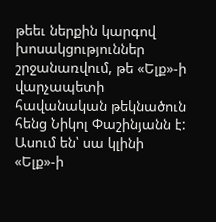թեեւ ներքին կարգով խոսակցություններ շրջանառվում, թե «Ելք»-ի վարչապետի հավանական թեկնածուն հենց Նիկոլ Փաշինյանն է: Ասում են՝ սա կլինի «Ելք»-ի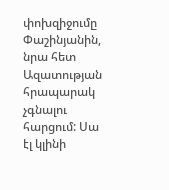փոխզիջումը Փաշինյանին, նրա հետ Ազատության հրապարակ չգնալու հարցում: Սա էլ կլինի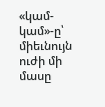«կամ-կամ»-ը՝ միեւնույն ուժի մի մասը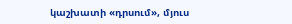կաշխատի «դրսում», մյուս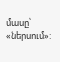մասը՝ «ներսում»: